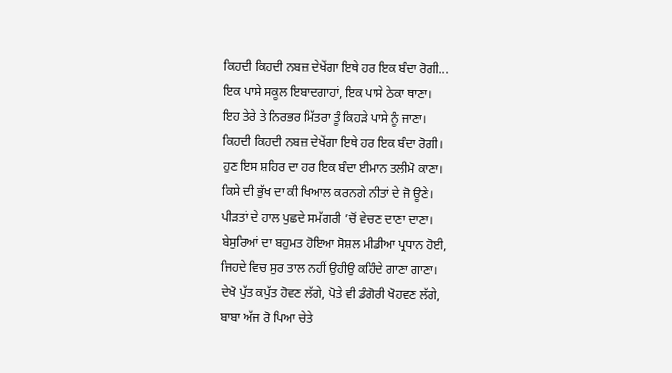ਕਿਹਦੀ ਕਿਹਦੀ ਨਬਜ਼ ਦੇਖੇਂਗਾ ਇਥੇ ਹਰ ਇਕ ਬੰਦਾ ਰੋਗੀ...
ਇਕ ਪਾਸੇ ਸਕੂਲ ਇਬਾਦਗਾਹਾਂ, ਇਕ ਪਾਸੇ ਠੇਕਾ ਥਾਣਾ।
ਇਹ ਤੇਰੇ ਤੇ ਨਿਰਭਰ ਮਿੱਤਰਾ ਤੂੰ ਕਿਹੜੇ ਪਾਸੇ ਨੂੰ ਜਾਣਾ।
ਕਿਹਦੀ ਕਿਹਦੀ ਨਬਜ਼ ਦੇਖੇਂਗਾ ਇਥੇ ਹਰ ਇਕ ਬੰਦਾ ਰੋਗੀ।
ਹੁਣ ਇਸ ਸ਼ਹਿਰ ਦਾ ਹਰ ਇਕ ਬੰਦਾ ਈਮਾਨ ਤਲੀਮੋ ਕਾਣਾ।
ਕਿਸੇ ਦੀ ਭੁੱਖ ਦਾ ਕੀ ਖਿਆਲ ਕਰਨਗੇ ਨੀਤਾਂ ਦੇ ਜੋ ਊਣੇ।
ਪੀੜਤਾਂ ਦੇ ਹਾਲ ਪੁਛਦੇ ਸਮੱਗਰੀ ’ਚੋਂ ਵੇਚਣ ਦਾਣਾ ਦਾਣਾ।
ਬੇਸੁਰਿਆਂ ਦਾ ਬਹੁਮਤ ਹੋਇਆ ਸੋਸ਼ਲ ਮੀਡੀਆ ਪ੍ਰਧਾਨ ਹੋਈ,
ਜਿਹਦੇ ਵਿਚ ਸੁਰ ਤਾਲ ਨਹੀਂ ਉਹੀਉ ਕਹਿੰਦੇ ਗਾਣਾ ਗਾਣਾ।
ਦੇਖੋ ਪੁੱਤ ਕਪੁੱਤ ਹੋਵਣ ਲੱਗੇ, ਪੋਤੇ ਵੀ ਡੰਗੋਰੀ ਖੋਹਵਣ ਲੱਗੇ,
ਬਾਬਾ ਅੱਜ ਰੋ ਪਿਆ ਚੇਤੇ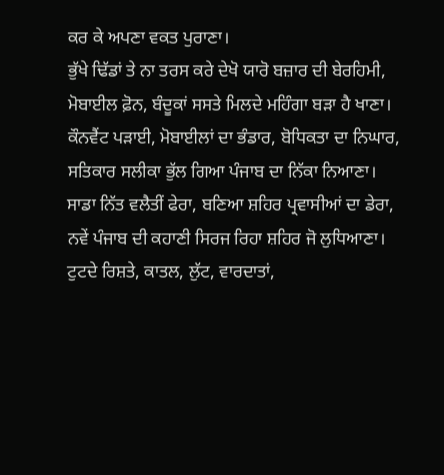ਕਰ ਕੇ ਅਪਣਾ ਵਕਤ ਪੁਰਾਣਾ।
ਭੁੱਖੇ ਢਿੱਡਾਂ ਤੇ ਨਾ ਤਰਸ ਕਰੇ ਦੇਖੋ ਯਾਰੋ ਬਜ਼ਾਰ ਦੀ ਬੇਰਹਿਮੀ,
ਮੋਬਾਈਲ ਫ਼ੋਨ, ਬੰਦੂਕਾਂ ਸਸਤੇ ਮਿਲਦੇ ਮਹਿੰਗਾ ਬੜਾ ਹੈ ਖਾਣਾ।
ਕੌਨਵੈਂਟ ਪੜਾਈ, ਮੋਬਾਈਲਾਂ ਦਾ ਭੰਡਾਰ, ਬੋਧਿਕਤਾ ਦਾ ਨਿਘਾਰ,
ਸਤਿਕਾਰ ਸਲੀਕਾ ਭੁੱਲ ਗਿਆ ਪੰਜਾਬ ਦਾ ਨਿੱਕਾ ਨਿਆਣਾ।
ਸਾਡਾ ਨਿੱਤ ਵਲੈਤੀਂ ਫੇਰਾ, ਬਣਿਆ ਸ਼ਹਿਰ ਪ੍ਰਵਾਸੀਆਂ ਦਾ ਡੇਰਾ,
ਨਵੇਂ ਪੰਜਾਬ ਦੀ ਕਹਾਣੀ ਸਿਰਜ ਰਿਹਾ ਸ਼ਹਿਰ ਜੋ ਲੁਧਿਆਣਾ।
ਟੁਟਦੇ ਰਿਸ਼ਤੇ, ਕਾਤਲ, ਲੁੱਟ, ਵਾਰਦਾਤਾਂ,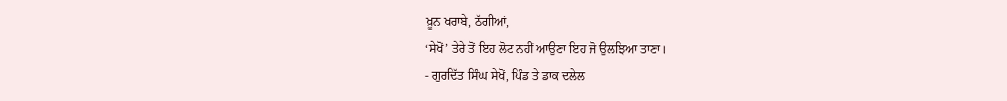ਖ਼ੂਨ ਖਰਾਬੇ, ਠੱਗੀਆਂ,
‘ਸੇਖੋਂ’ ਤੇਰੇ ਤੋਂ ਇਹ ਲੋਟ ਨਹੀਂ ਆਉਣਾ ਇਹ ਜੋ ਉਲਝਿਆ ਤਾਣਾ।
- ਗੁਰਦਿੱਤ ਸਿੰਘ ਸੇਖੋਂ, ਪਿੰਡ ਤੇ ਡਾਕ ਦਲੇਲ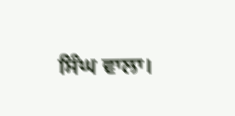ਸਿੰਘ ਵਾਲਾ।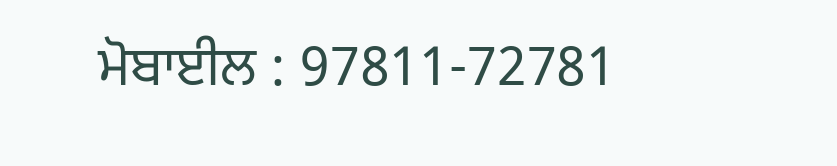ਮੋਬਾਈਲ : 97811-72781